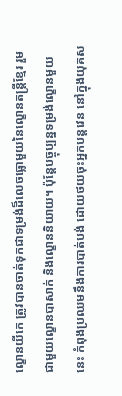ល្ខោនយីកេ ត្រូវបានចាត់ទុកជាទម្រង់ដ៏លេចធ្លោមួយនៃល្ខោនតន្ត្រីខ្មែរ រួមជាមួយល្ខោនបាសាក់ និងល្ខោននិយាយ។ ប៉ុន្តែបច្ចុប្បន្នទម្រង់ល្ខោនមួយនេះ កំពុងប្រឈមនឹងការបាត់បង់ ដោយថយចុះអ្នកបន្តវេន នៅក្នុងយុគស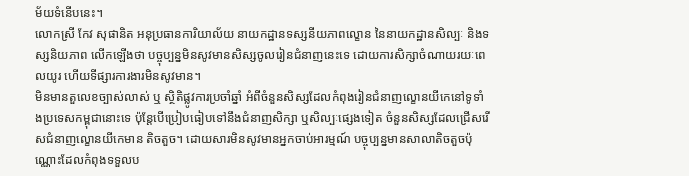ម័យទំនើបនេះ។
លោកស្រី កែវ សុផានិត អនុប្រធានការិយាល័យ នាយកដ្ឋានទស្សនីយភាពល្ខោន នៃនាយកដ្ឋានសិល្បៈ និងទស្សនិយភាព លើកឡើងថា បច្ចុប្បន្នមិនសូវមានសិស្សចូលរៀនជំនាញនេះទេ ដោយការសិក្សាចំណាយរយៈពេលយូរ ហើយទីផ្សារការងារមិនសូវមាន។
មិនមានតួលេខច្បាស់លាស់ ឬ ស្ថិតិផ្លូវការប្រចាំឆ្នាំ អំពីចំនួនសិស្សដែលកំពុងរៀនជំនាញល្ខោនយីកេនៅទូទាំងប្រទេសកម្ពុជានោះទេ ប៉ុន្តែបើប្រៀបធៀបទៅនឹងជំនាញសិក្សា ឬសិល្បៈផ្សេងទៀត ចំនួនសិស្សដែលជ្រើសរើសជំនាញល្ខោនយីកេមាន តិចតួច។ ដោយសារមិនសូវមានអ្នកចាប់អារម្មណ៍ បច្ចុប្បន្នមានសាលាតិចតួចប៉ុណ្ណោះដែលកំពុងទទួលប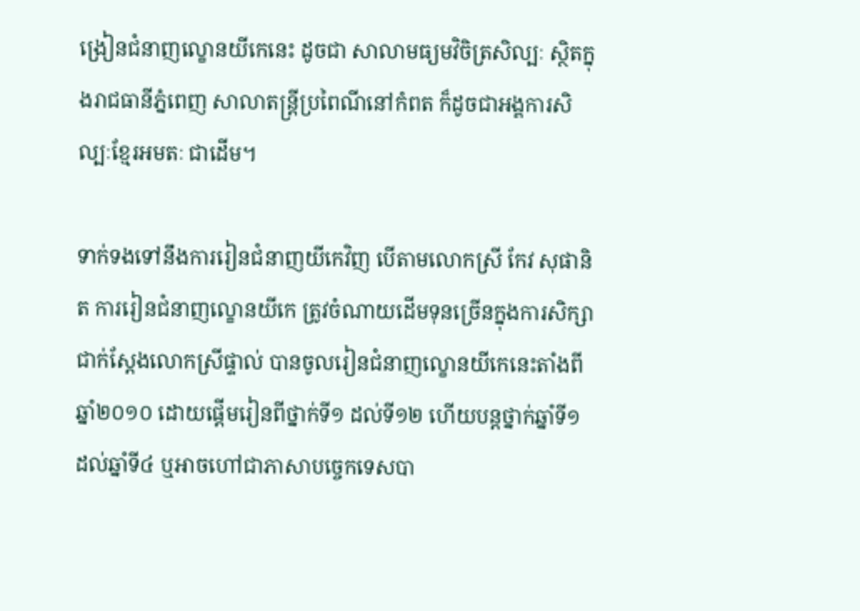ង្រៀនជំនាញល្ខោនយីកេនេះ ដូចជា សាលាមធ្យមវិចិត្រសិល្បៈ ស្ថិតក្នុងរាជធានីភ្នំពេញ សាលាតន្ត្រីប្រពៃណីនៅកំពត ក៏ដូចជាអង្គការសិល្បៈខ្មែរអមតៈ ជាដើម។

ទាក់ទងទៅនឹងការរៀនជំនាញយីកេវិញ បើតាមលោកស្រី កែវ សុផានិត ការរៀនជំនាញល្ខោនយីកេ ត្រូវចំណាយដើមទុនច្រើនក្នុងការសិក្សា ជាក់ស្ដែងលោកស្រីផ្ទាល់ បានចូលរៀនជំនាញល្ខោនយីកេនេះតាំងពីឆ្នាំ២០១០ ដោយផ្តើមរៀនពីថ្នាក់ទី១ ដល់ទី១២ ហើយបន្តថ្នាក់ឆ្នាំទី១ ដល់ឆ្នាំទី៤ ឬអាចហៅជាភាសាបច្ចេកទេសបា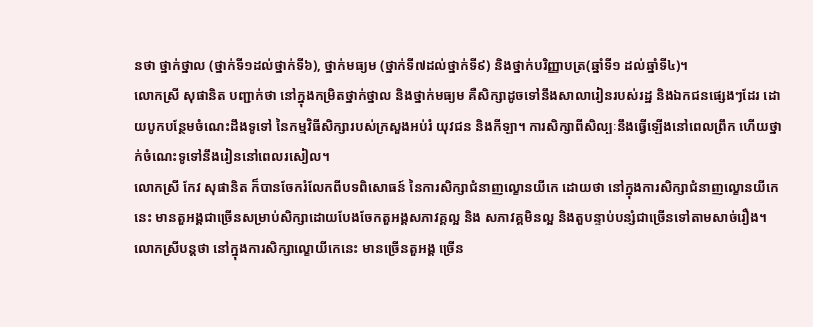នថា ថ្នាក់ថ្នាល (ថ្នាក់ទី១ដល់ថ្នាក់ទី៦), ថ្នាក់មធ្យម (ថ្នាក់ទី៧ដល់ថ្នាក់ទី៩) និងថ្នាក់បរិញ្ញាបត្រ(ឆ្នាំទី១ ដល់ឆ្នាំទី៤)។
លោកស្រី សុផានិត បញ្ជាក់ថា នៅក្នុងកម្រិតថ្នាក់ថ្នាល និងថ្នាក់មធ្យម គឺសិក្សាដូចទៅនឹងសាលារៀនរបស់រដ្ឋ និងឯកជនផ្សេងៗដែរ ដោយបូកបន្ថែមចំណេះដឹងទូទៅ នៃកម្មវិធីសិក្សារបស់ក្រសួងអប់រំ យុវជន និងកីឡា។ ការសិក្សាពីសិល្បៈនឹងធ្វើឡើងនៅពេលព្រឹក ហើយថ្នាក់ចំណេះទូទៅនឹងរៀននៅពេលរសៀល។
លោកស្រី កែវ សុផានិត ក៏បានចែករំលែកពីបទពិសោធន៍ នៃការសិក្សាជំនាញល្ខោនយីកេ ដោយថា នៅក្នុងការសិក្សាជំនាញល្ខោនយីកេនេះ មានតួអង្គជាច្រើនសម្រាប់សិក្សាដោយបែងចែកតួអង្គសភាវគ្គល្អ និង សភាវគ្គមិនល្អ និងតួបន្ទាប់បន្សំជាច្រើនទៅតាមសាច់រឿង។ លោកស្រីបន្តថា នៅក្នុងការសិក្សាល្ខោយីកេនេះ មានច្រើនតួអង្គ ច្រើន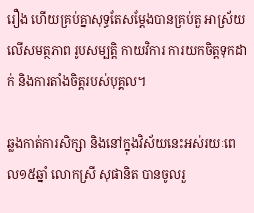រឿង ហើយគ្រប់គ្នាសុទ្ធតែសម្ដែងបានគ្រប់តួ អាស្រ័យលើសមត្ថភាព រូបសម្បត្តិ កាយវិការ ការយកចិត្តទុកដាក់ និងការតាំងចិត្តរបស់បុគ្គល។

ឆ្លងកាត់ការសិក្សា និងនៅក្នុងវិស័យនេះអស់រយៈពេល១៥ឆ្នាំ លោកស្រី សុផានិត បានចូលរួ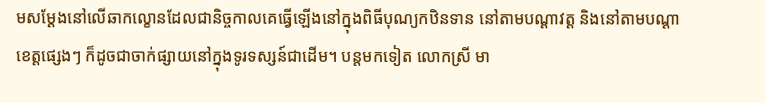មសម្ដែងនៅលើឆាកល្ខោនដែលជានិច្ចកាលគេធ្វើឡើងនៅក្នុងពិធីបុណ្យកឋិនទាន នៅតាមបណ្ដាវត្ត និងនៅតាមបណ្ដាខេត្តផ្សេងៗ ក៏ដូចជាចាក់ផ្សាយនៅក្នុងទូរទស្សន៍ជាដើម។ បន្តមកទៀត លោកស្រី មា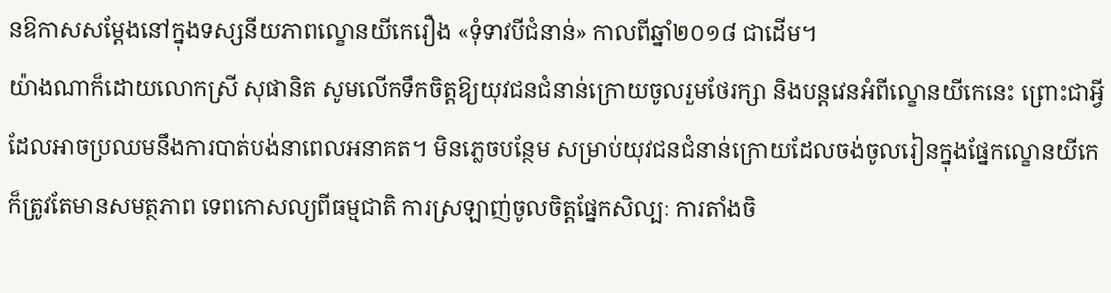នឱកាសសម្ដែងនៅក្នុងទស្សនីយភាពល្ខោនយីកេរឿង «ទុំទាវបីជំនាន់» កាលពីឆ្នាំ២០១៨ ជាដើម។
យ៉ាងណាក៏ដោយលោកស្រី សុផានិត សូមលើកទឹកចិត្តឱ្យយុវជនជំនាន់ក្រោយចូលរួមថែរក្សា និងបន្តវេនអំពីល្ខោនយីកេនេះ ព្រោះជាអ្វីដែលអាចប្រឈមនឹងការបាត់បង់នាពេលអនាគត។ មិនភ្លេចបន្ថែម សម្រាប់យុវជនជំនាន់ក្រោយដែលចង់ចូលរៀនក្នុងផ្នែកល្ខោនយីកេ ក៏ត្រូវតែមានសមត្ថភាព ទេពកោសល្យពីធម្មជាតិ ការស្រឡាញ់ចូលចិត្តផ្នែកសិល្បៈ ការតាំងចិ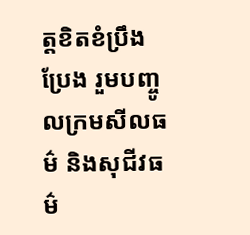ត្តខិតខំប្រឹងប្រែង រួមបញ្ចូលក្រមសីលធម៌ និងសុជីវធម៌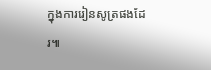ក្នុងការរៀនសូត្រផងដែរ៕